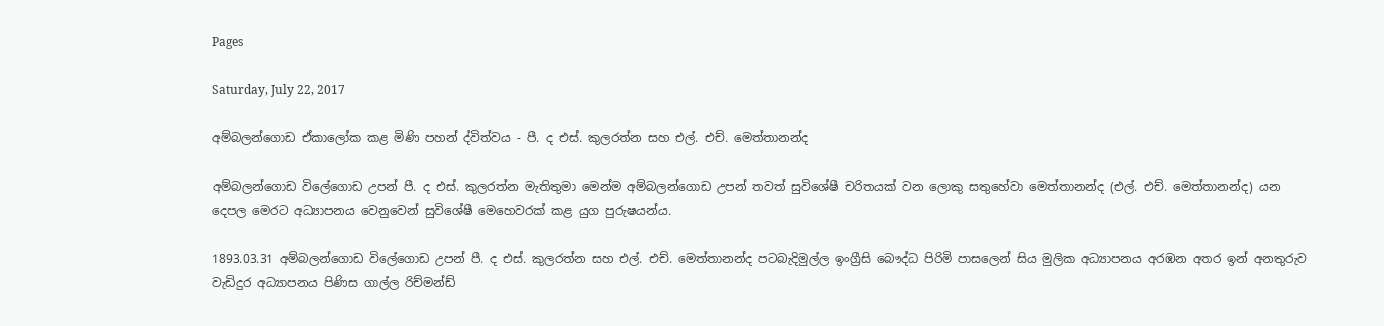Pages

Saturday, July 22, 2017

අම්බලන්ගොඩ ඒකාලෝක කළ මිණි පහන් ද්විත්වය - පී. ද එස්‌. කුලරත්න සහ එල්. එච්. මෙත්තානන්ද

අම්බලන්ගොඩ විලේගොඩ උපන් පී. ද එස්‌. කුලරත්න මැතිතුමා මෙන්ම අම්බලන්ගොඩ උපන් තවත් සුවිශේෂී චරිතයක්‌ වන ලොකු සතුහේවා මෙත්තානන්ද (එල්. එච්. මෙත්තානන්ද) යන දෙපල මෙරට අධ්‍යාපනය වෙනුවෙන් සුවිශේෂී මෙහෙවරක්‌ කළ යුග පුරුෂයන්ය.

1893.03.31 අම්බලන්ගොඩ විලේගොඩ උපන් පී. ද එස්‌. කුලරත්න සහ එල්. එච්. මෙත්තානන්ද පටබැදිමුල්ල ඉංග්‍රීසි බෞද්ධ පිරිමි පාසලෙන් සිය මුලික අධ්‍යාපනය අරඹන අතර ඉන් අනතුරුව වැඩිදුර අධ්‍යාපනය පිණිස ගාල්ල රිච්මන්ඩ්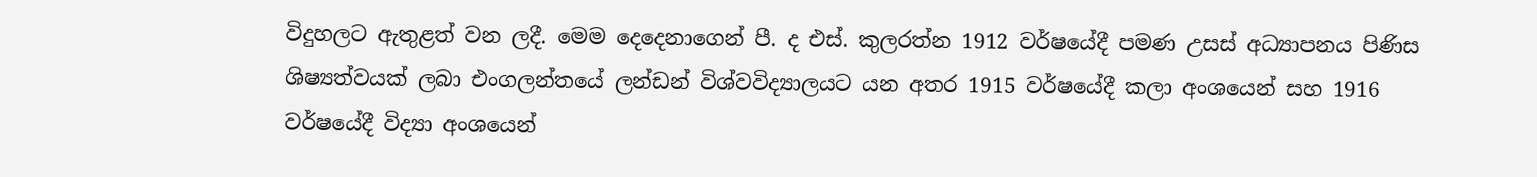විදුහලට ඇතුළත් වන ලදී. මෙම දෙදෙනාගෙන් පී. ද එස්‌. කුලරත්න 1912 වර්ෂයේදී පමණ උසස්‌ අධ්‍යාපනය පිණිස ශිෂ්‍යත්වයක්‌ ලබා එංගලන්තයේ ලන්ඩන් විශ්වවිද්‍යාලයට යන අතර 1915 වර්ෂයේදී කලා අංශයෙන් සහ 1916 වර්ෂයේදී විද්‍යා අංශයෙන්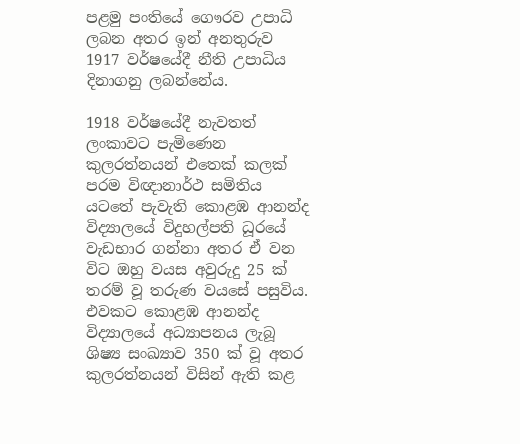පළමු පංතියේ ගෞරව උපාධි ලබන අතර ඉන් අනතුරුව 1917 වර්ෂයේදී නීති උපාධිය දිනාගනු ලබන්නේය.

1918 වර්ෂයේදී නැවතත් ලංකාවට පැමිණෙන කුලරත්නයන් එතෙක්‌ කලක්‌ පරම විඥානාර්ථ සමිතිය යටතේ පැවැති කොළඹ ආනන්ද විද්‍යාලයේ විදුහල්පති ධූරයේ වැඩභාර ගන්නා අතර ඒ වන විට ඔහු වයස අවුරුදු 25 ක්‌ තරම් වූ තරුණ වයසේ පසුවිය. එවකට කොළඹ ආනන්ද විද්‍යාලයේ අධ්‍යාපනය ලැබූ ශිෂ්‍ය සංඛ්‍යාව 350 ක්‌ වූ අතර කුලරත්නයන් විසින් ඇති කළ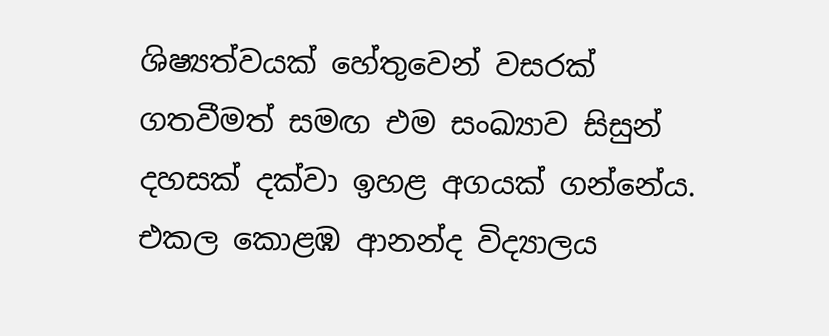ශිෂ්‍යත්වයක්‌ හේතුවෙන් වසරක්‌ ගතවීමත් සමඟ එම සංඛ්‍යාව සිසුන් දහසක්‌ දක්‌වා ඉහළ අගයක්‌ ගන්නේය. එකල කොළඹ ආනන්ද විද්‍යාලය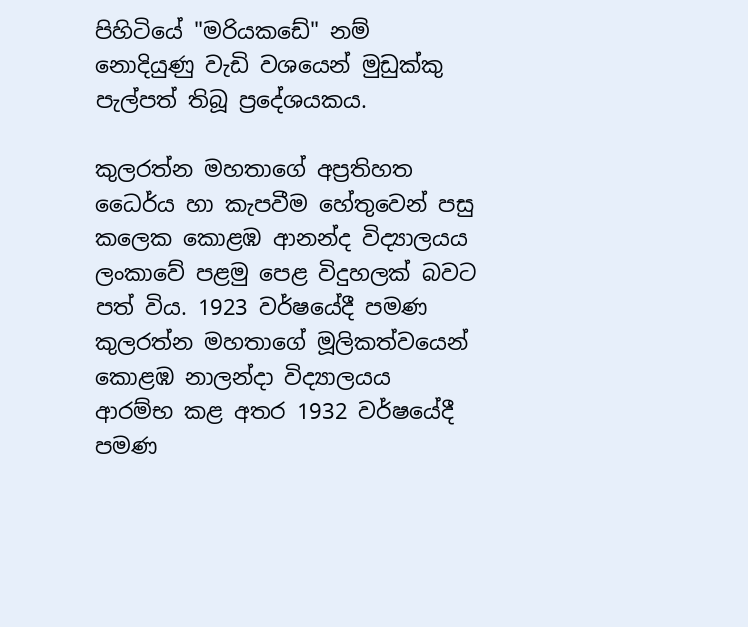පිහිටියේ "මරියකඩේ" නම් නොදියුණු වැඩි වශයෙන් මුඩුක්‌කු පැල්පත් තිබූ ප්‍රදේශයකය.

කුලරත්න මහතාගේ අප්‍රතිහත ධෛර්ය හා කැපවීම හේතුවෙන් පසු කලෙක කොළඹ ආනන්ද විද්‍යාලයය ලංකාවේ පළමු පෙළ විදුහලක්‌ බවට පත් විය. 1923 වර්ෂයේදී පමණ කුලරත්න මහතාගේ මූලිකත්වයෙන් කොළඹ නාලන්දා විද්‍යාලයය ආරම්භ කළ අතර 1932 වර්ෂයේදී පමණ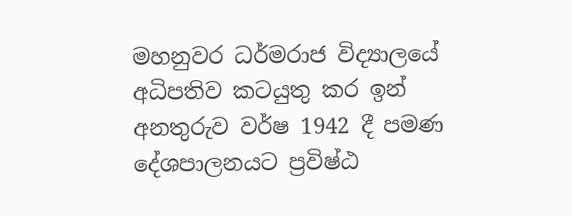මහනුවර ධර්මරාජ විද්‍යාලයේ අධිපතිව කටයුතු කර ඉන් අනතුරුව වර්ෂ 1942 දී පමණ දේශපාලනයට ප්‍රවිෂ්ඨ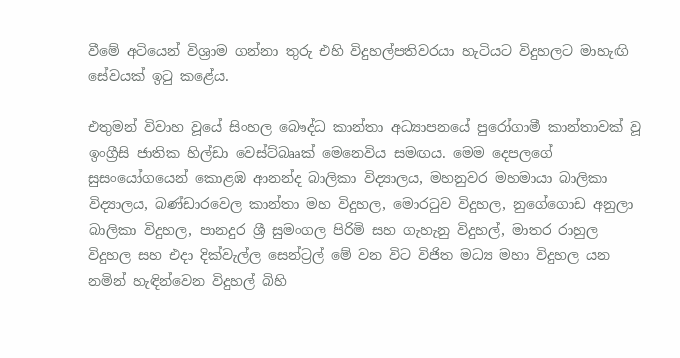වීමේ අටියෙන් විශ්‍රාම ගන්නා තුරු එහි විදුහල්පතිවරයා හැටියට විදුහලට මාහැඟි සේවයක්‌ ඉටු කළේය.

එතුමන් විවාහ වූයේ සිංහල බෞද්ධ කාන්තා අධ්‍යාපනයේ පුරෝගාමී කාන්තාවක්‌ වූ ඉංග්‍රීසි ජාතික හිල්ඩා වෙස්‌ට්‌බෲක්‌ මෙනෙවිය සමඟය. මෙම දෙපලගේ සුසංයෝගයෙන් කොළඹ ආනන්ද බාලිකා විද්‍යාලය, මහනුවර මහමායා බාලිකා විද්‍යාලය, බණ්‌ඩාරවෙල කාන්තා මහ විදුහල, මොරටුව විදුහල, නුගේගොඩ අනුලා බාලිකා විදුහල, පානදුර ශ්‍රී සුමංගල පිරිමි සහ ගැහැනු විදුහල්, මාතර රාහුල විදුහල සහ එදා දික්‌වැල්ල සෙන්ට්‍රල් මේ වන විට විජිත මධ්‍ය මහා විදුහල යන නමින් හැඳින්වෙන විදුහල් බිහි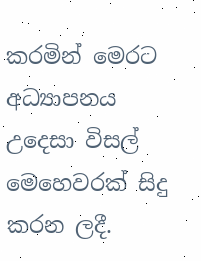කරමින් මෙරට අධ්‍යාපනය උදෙසා විසල් මෙහෙවරක්‌ සිදු කරන ලදී.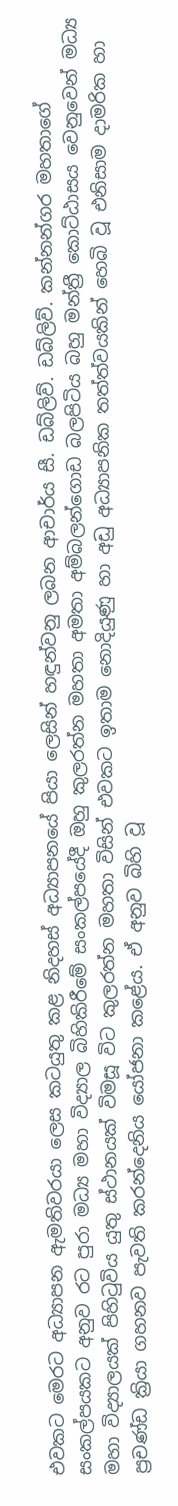එවකට මෙරට අධ්‍යාපන ඇමතිවරයා ලෙස කටයුතු කළ නිදහස්‌ අධ්‍යාපනයේ පියා ලෙසින් හඳුන්වනු ලබන ආචාර්ය සී. ඩබ්ලිව්. ඩබ්ලිව්. කන්නන්ගර මහතාගේ සංකල්පයකට අනුව රට පුරා මධ්‍ය මහා විද්‍යාල බිහිකිරීමේ සංකල්පයේදී ඔහු කුලරත්න මහතා අමතා අම්බලන්ගොඩ බලපිටිය බහු මන්ත්‍රී කොට්‌ඨාසය වෙනුවෙන් මධ්‍ය මහා විද්‍යාලයක්‌ පිහිටුවිය යුතු ස්‌ථානයක්‌ විමසූ විට කුලරත්න මහතා විසින් එවකට ඉතාම නොදියුණු හා අඩු අධ්‍යාපනික තත්ත්වයකින් හෙබි වූ එනිසාම දාමරික හා ප්‍රචණ්‌ඩ ක්‍රියා ගහනව පැවති කරන්දෙනිය යෝජනා කළේය. ඒ අනුව බිහි වූ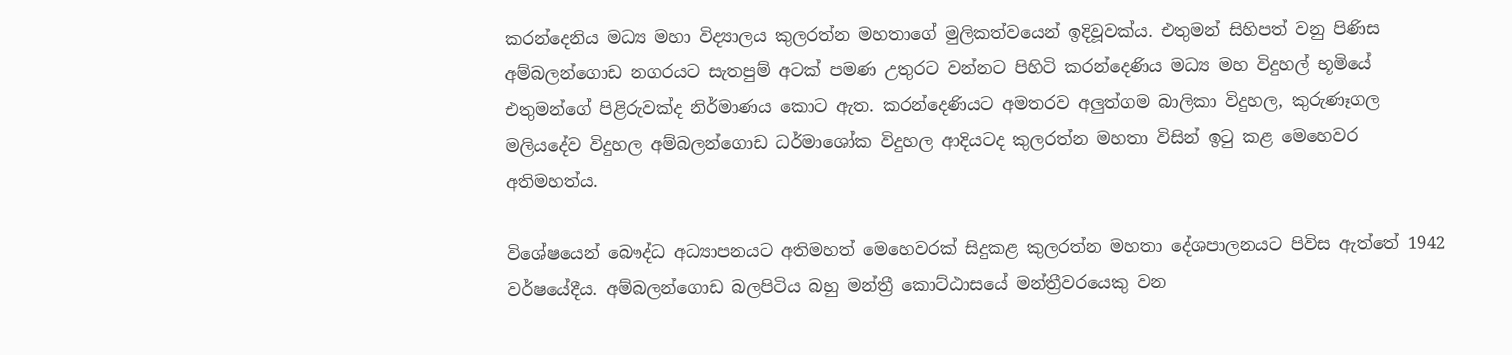කරන්දෙනිය මධ්‍ය මහා විද්‍යාලය කුලරත්න මහතාගේ මුලිකත්වයෙන් ඉදිවූවක්‌ය. එතුමන් සිහිපත් වනු පිණිස අම්බලන්ගොඩ නගරයට සැතපුම් අටක්‌ පමණ උතුරට වන්නට පිහිටි කරන්දෙණිය මධ්‍ය මහ විදුහල් භූමියේ එතුමන්ගේ පිළිරුවක්‌ද නිර්මාණය කොට ඇත. කරන්දෙණියට අමතරව අලුත්ගම බාලිකා විදුහල, කුරුණෑගල මලියදේව විදුහල අම්බලන්ගොඩ ධර්මාශෝක විදුහල ආදියටද කුලරත්න මහතා විසින් ඉටු කළ මෙහෙවර අතිමහත්ය.

විශේෂයෙන් බෞද්ධ අධ්‍යාපනයට අතිමහත් මෙහෙවරක්‌ සිදුකළ කුලරත්න මහතා දේශපාලනයට පිවිස ඇත්තේ 1942 වර්ෂයේදීය. අම්බලන්ගොඩ බලපිටිය බහු මන්ත්‍රී කොට්‌ඨාසයේ මන්ත්‍රීවරයෙකු වන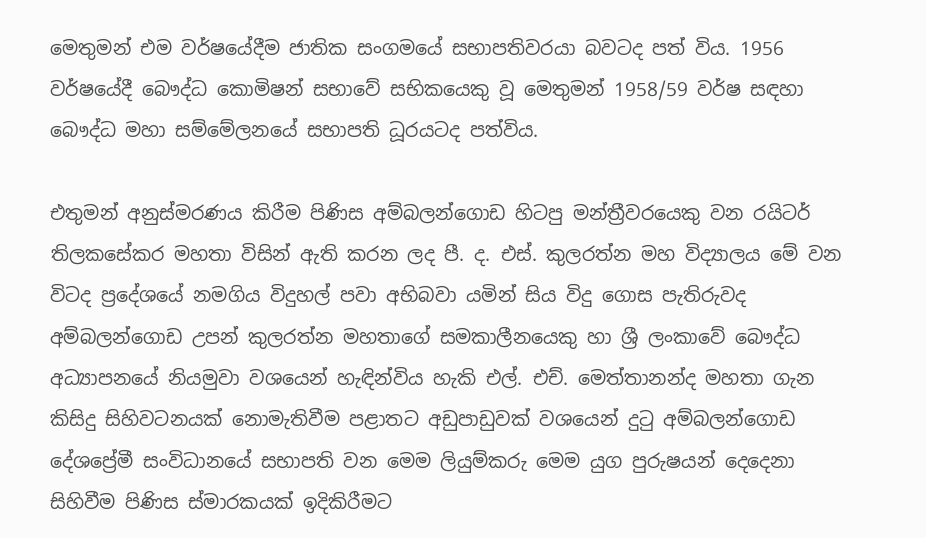මෙතුමන් එම වර්ෂයේදීම ජාතික සංගමයේ සභාපතිවරයා බවටද පත් විය. 1956 වර්ෂයේදී බෞද්ධ කොමිෂන් සභාවේ සභිකයෙකු වූ මෙතුමන් 1958/59 වර්ෂ සඳහා බෞද්ධ මහා සම්මේලනයේ සභාපති ධූරයටද පත්විය.

එතුමන් අනුස්‌මරණය කිරීම පිණිස අම්බලන්ගොඩ හිටපු මන්ත්‍රීවරයෙකු වන රයිටර් තිලකසේකර මහතා විසින් ඇති කරන ලද පී. ද. එස්‌. කුලරත්න මහ විද්‍යාලය මේ වන විටද ප්‍රදේශයේ නමගිය විදුහල් පවා අභිබවා යමින් සිය විදු ගොස පැතිරුවද අම්බලන්ගොඩ උපන් කුලරත්න මහතාගේ සමකාලීනයෙකු හා ශ්‍රී ලංකාවේ බෞද්ධ අධ්‍යාපනයේ නියමුවා වශයෙන් හැඳින්විය හැකි එල්. එච්. මෙත්තානන්ද මහතා ගැන කිසිදු සිහිවටනයක්‌ නොමැතිවීම පළාතට අඩුපාඩුවක්‌ වශයෙන් දුටු අම්බලන්ගොඩ දේශප්‍රේමී සංවිධානයේ සභාපති වන මෙම ලියුම්කරු මෙම යුග පුරුෂයන් දෙදෙනා සිහිවීම පිණිස ස්‌මාරකයක්‌ ඉදිකිරීමට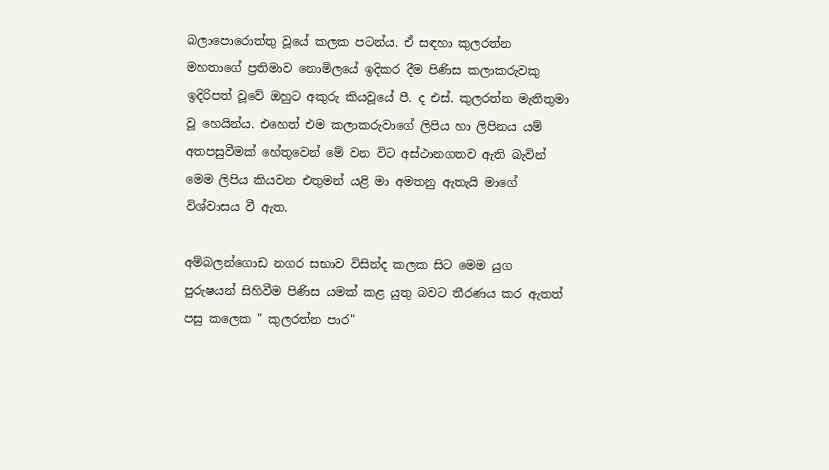බලාපොරොත්තු වූයේ කලක පටන්ය. ඒ සඳහා කුලරත්න මහතාගේ ප්‍රතිමාව නොමිලයේ ඉදිකර දීම පිණිස කලාකරුවකු ඉදිරිපත් වූවේ ඔහුට අකුරු කියවූයේ පී. ද එස්‌. කුලරත්න මැතිතුමා වූ හෙයින්ය. එහෙත් එම කලාකරුවාගේ ලිපිය හා ලිපිනය යම් අතපසුවීමක්‌ හේතුවෙන් මේ වන විට අස්‌ථානගතව ඇති බැවින් මෙම ලිපිය කියවන එතුමන් යළි මා අමතනු ඇතැයි මාගේ විශ්වාසය වී ඇත.

අම්බලන්ගොඩ නගර සභාව විසින්ද කලක සිට මෙම යුග පුරුෂයන් සිහිවීම පිණිස යමක්‌ කළ යුතු බවට තීරණය කර ඇතත් පසු කලෙක " කුලරත්න පාර"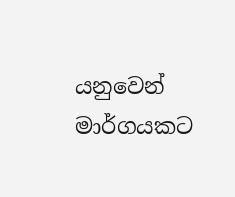යනුවෙන් මාර්ගයකට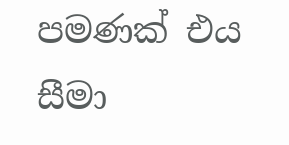පමණක්‌ එය සීමා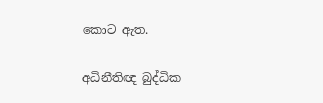කොට ඇත.

අධිනීතිඥ බුද්ධික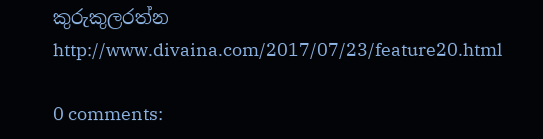කුරුකුලරත්න
http://www.divaina.com/2017/07/23/feature20.html

0 comments: